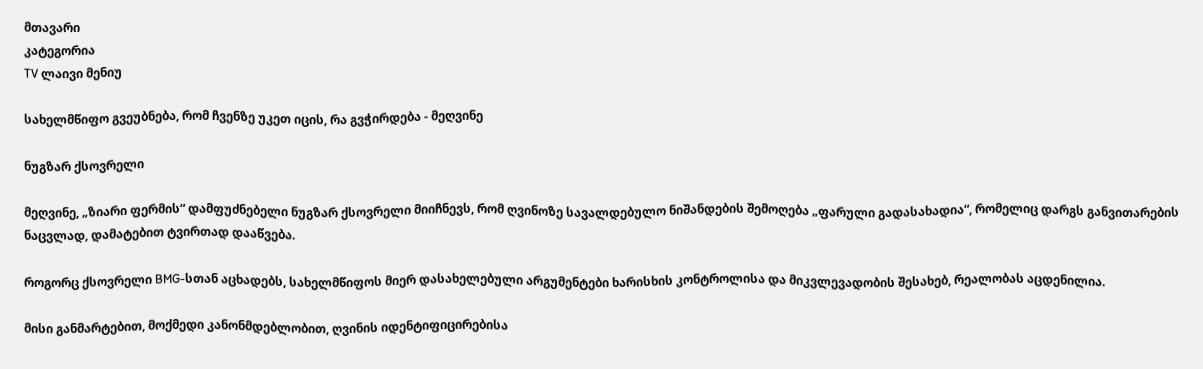მთავარი
კატეგორია
TV ლაივი მენიუ

სახელმწიფო გვეუბნება, რომ ჩვენზე უკეთ იცის, რა გვჭირდება - მეღვინე

ნუგზარ ქსოვრელი

მეღვინე, „ზიარი ფერმის“ დამფუძნებელი ნუგზარ ქსოვრელი მიიჩნევს, რომ ღვინოზე სავალდებულო ნიშანდების შემოღება „ფარული გადასახადია“, რომელიც დარგს განვითარების ნაცვლად, დამატებით ტვირთად დააწვება.

როგორც ქსოვრელი BMG-სთან აცხადებს, სახელმწიფოს მიერ დასახელებული არგუმენტები ხარისხის კონტროლისა და მიკვლევადობის შესახებ, რეალობას აცდენილია.

მისი განმარტებით, მოქმედი კანონმდებლობით, ღვინის იდენტიფიცირებისა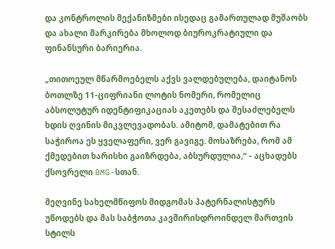და კონტროლის მექანიზმები ისედაც გამართულად მუშაობს და ახალი მარკირება მხოლოდ ბიუროკრატიული და ფინანსური ბარიერია.

„თითოეულ მწარმოებელს აქვს ვალდებულება, დაიტანოს ბოთლზე 11-ციფრიანი ლოტის ნომერი, რომელიც აბსოლუტურ იდენტიფიკაციას აკეთებს და შესაძლებელს ხდის ღვინის მიკვლევადობას. ამიტომ, დამატებით რა საჭიროა ეს ყველაფერი, ვერ გავიგე. მოსაზრება, რომ ამ ქმედებით ხარისხი გაიზრდება, აბსურდულია,“ - აცხადებს ქსოვრელი BMG-სთან.

მეღვინე სახელმწიფოს მიდგომას პატერნალისტურს უწოდებს და მას საბჭოთა კავშირისდროინდელ მართვის სტილს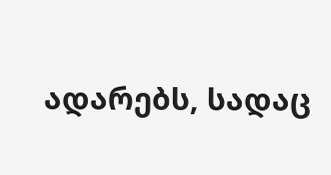ადარებს, სადაც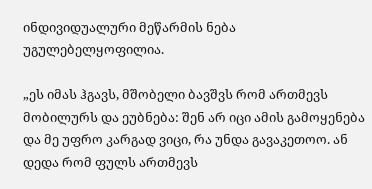ინდივიდუალური მეწარმის ნება უგულებელყოფილია.

„ეს იმას ჰგავს, მშობელი ბავშვს რომ ართმევს მობილურს და ეუბნება: შენ არ იცი ამის გამოყენება და მე უფრო კარგად ვიცი, რა უნდა გავაკეთოო. ან დედა რომ ფულს ართმევს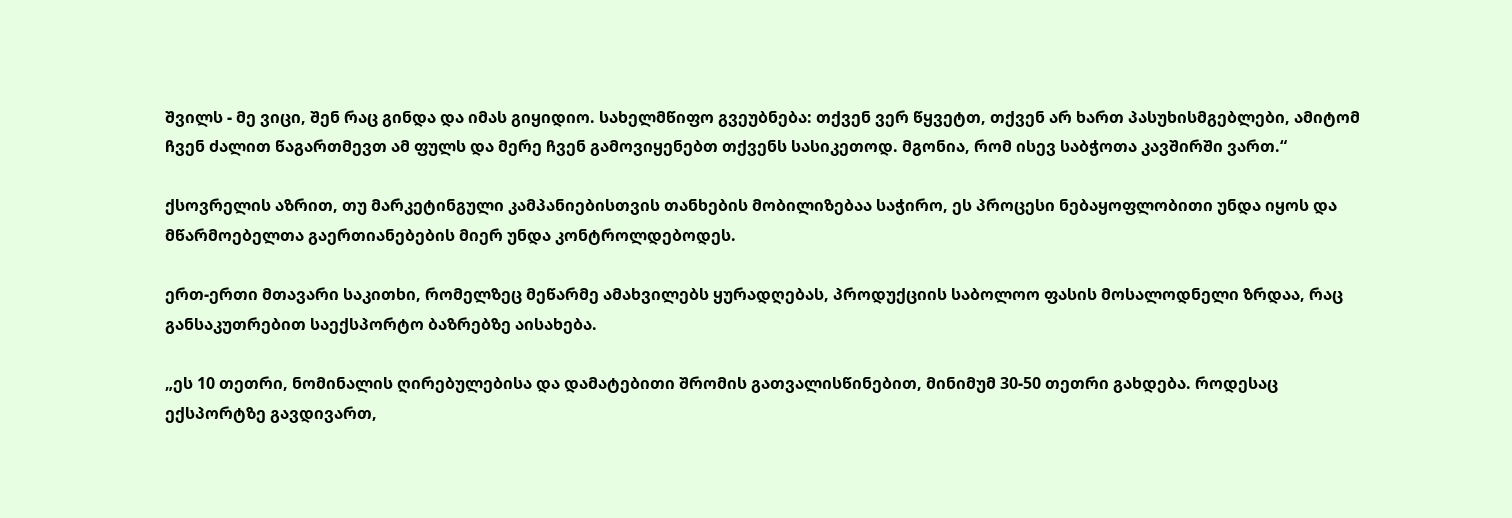შვილს - მე ვიცი, შენ რაც გინდა და იმას გიყიდიო. სახელმწიფო გვეუბნება: თქვენ ვერ წყვეტთ, თქვენ არ ხართ პასუხისმგებლები, ამიტომ ჩვენ ძალით წაგართმევთ ამ ფულს და მერე ჩვენ გამოვიყენებთ თქვენს სასიკეთოდ. მგონია, რომ ისევ საბჭოთა კავშირში ვართ.“

ქსოვრელის აზრით, თუ მარკეტინგული კამპანიებისთვის თანხების მობილიზებაა საჭირო, ეს პროცესი ნებაყოფლობითი უნდა იყოს და მწარმოებელთა გაერთიანებების მიერ უნდა კონტროლდებოდეს.

ერთ-ერთი მთავარი საკითხი, რომელზეც მეწარმე ამახვილებს ყურადღებას, პროდუქციის საბოლოო ფასის მოსალოდნელი ზრდაა, რაც განსაკუთრებით საექსპორტო ბაზრებზე აისახება.

„ეს 10 თეთრი, ნომინალის ღირებულებისა და დამატებითი შრომის გათვალისწინებით, მინიმუმ 30-50 თეთრი გახდება. როდესაც ექსპორტზე გავდივართ,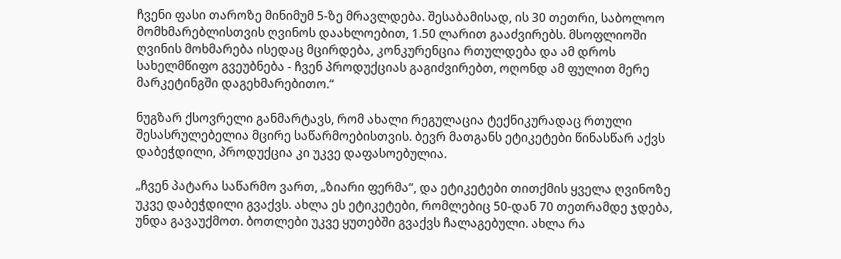ჩვენი ფასი თაროზე მინიმუმ 5-ზე მრავლდება. შესაბამისად, ის 30 თეთრი, საბოლოო მომხმარებლისთვის ღვინოს დაახლოებით, 1.50 ლარით გააძვირებს. მსოფლიოში ღვინის მოხმარება ისედაც მცირდება, კონკურენცია რთულდება და ამ დროს სახელმწიფო გვეუბნება - ჩვენ პროდუქციას გაგიძვირებთ, ოღონდ ამ ფულით მერე მარკეტინგში დაგეხმარებითო.“

ნუგზარ ქსოვრელი განმარტავს, რომ ახალი რეგულაცია ტექნიკურადაც რთული შესასრულებელია მცირე საწარმოებისთვის. ბევრ მათგანს ეტიკეტები წინასწარ აქვს დაბეჭდილი, პროდუქცია კი უკვე დაფასოებულია.

„ჩვენ პატარა საწარმო ვართ, „ზიარი ფერმა“, და ეტიკეტები თითქმის ყველა ღვინოზე უკვე დაბეჭდილი გვაქვს. ახლა ეს ეტიკეტები, რომლებიც 50-დან 70 თეთრამდე ჯდება, უნდა გავაუქმოთ. ბოთლები უკვე ყუთებში გვაქვს ჩალაგებული. ახლა რა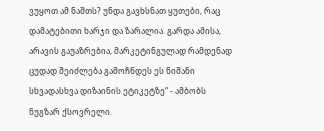ვუყოთ ამ ნაშთს? უნდა გავხსნათ ყუთები, რაც დამატებითი ხარჯი და ზარალია. გარდა ამისა, არავის გაუაზრებია, მარკეტინგულად რამდენად ცუდად შეიძლება გამოჩნდეს ეს ნიშანი სხვადასხვა დიზაინის ეტიკეტზე“ - ამბობს ნუგზარ ქსოვრელი.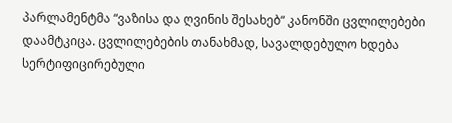პარლამენტმა “ვაზისა და ღვინის შესახებ“ კანონში ცვლილებები დაამტკიცა. ცვლილებების თანახმად, სავალდებულო ხდება სერტიფიცირებული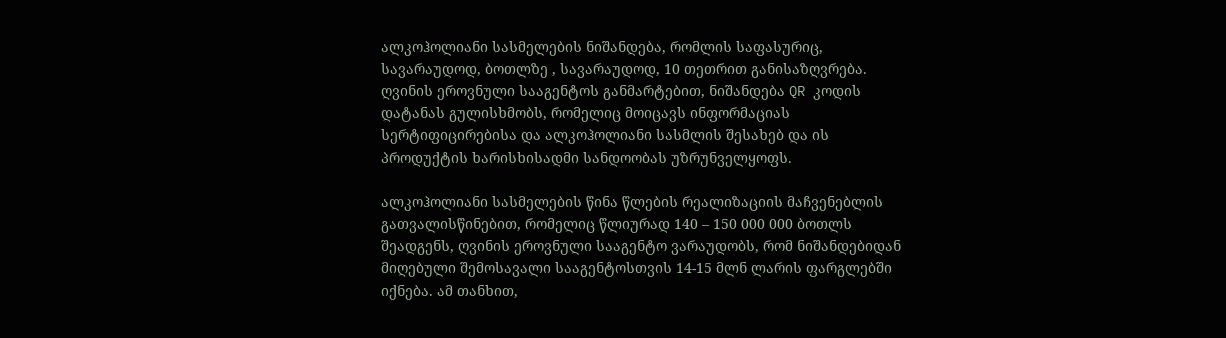ალკოჰოლიანი სასმელების ნიშანდება, რომლის საფასურიც, სავარაუდოდ, ბოთლზე , სავარაუდოდ, 10 თეთრით განისაზღვრება. ღვინის ეროვნული სააგენტოს განმარტებით, ნიშანდება QR კოდის დატანას გულისხმობს, რომელიც მოიცავს ინფორმაციას სერტიფიცირებისა და ალკოჰოლიანი სასმლის შესახებ და ის პროდუქტის ხარისხისადმი სანდოობას უზრუნველყოფს.

ალკოჰოლიანი სასმელების წინა წლების რეალიზაციის მაჩვენებლის გათვალისწინებით, რომელიც წლიურად 140 – 150 000 000 ბოთლს შეადგენს, ღვინის ეროვნული სააგენტო ვარაუდობს, რომ ნიშანდებიდან მიღებული შემოსავალი სააგენტოსთვის 14-15 მლნ ლარის ფარგლებში იქნება. ამ თანხით,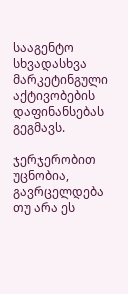სააგენტო სხვადასხვა მარკეტინგული აქტივობების დაფინანსებას გეგმავს.

ჯერჯერობით უცნობია, გავრცელდება თუ არა ეს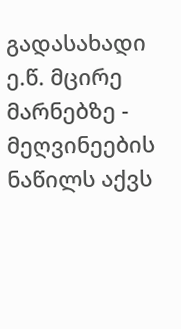გადასახადი ე.წ. მცირე მარნებზე - მეღვინეების ნაწილს აქვს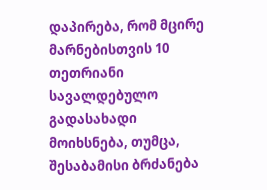დაპირება, რომ მცირე მარნებისთვის 10 თეთრიანი სავალდებულო გადასახადი მოიხსნება, თუმცა, შესაბამისი ბრძანება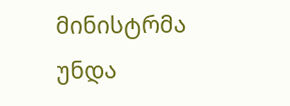მინისტრმა უნდა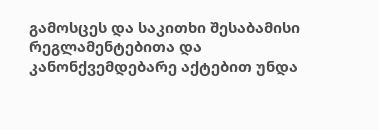გამოსცეს და საკითხი შესაბამისი რეგლამენტებითა და კანონქვემდებარე აქტებით უნდა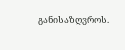განისაზღვროს.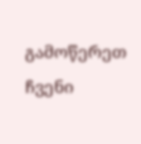გამოწერეთ ჩვენი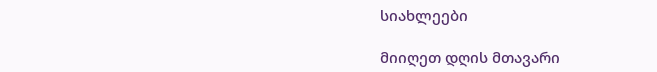სიახლეები

მიიღეთ დღის მთავარი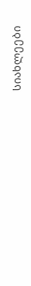სიახლეები